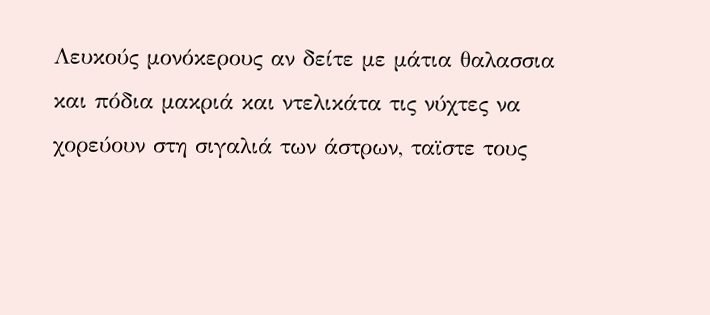Λευκούς μονόκερους αν δείτε με μάτια θαλασσια και πόδια μακριά και ντελικάτα τις νύχτες να χορεύουν στη σιγαλιά των άστρων, ταϊστε τους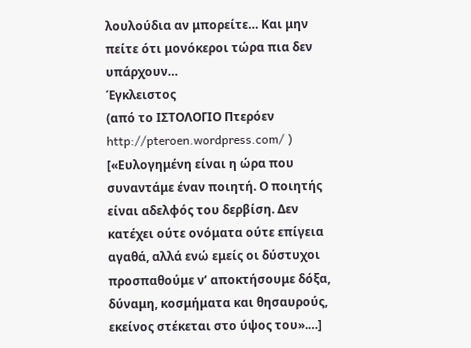λουλούδια αν μπορείτε… Και μην πείτε ότι μονόκεροι τώρα πια δεν υπάρχουν…
Έγκλειστος
(από το ΙΣΤΟΛΟΓΙΟ Πτερόεν http://pteroen.wordpress.com/ )
[«Ευλογημένη είναι η ώρα που συναντάμε έναν ποιητή. Ο ποιητής είναι αδελφός του δερβίση. Δεν κατέχει ούτε ονόματα ούτε επίγεια αγαθά, αλλά ενώ εμείς οι δύστυχοι προσπαθούμε ν’ αποκτήσουμε δόξα, δύναμη, κοσμήματα και θησαυρούς, εκείνος στέκεται στο ύψος του».…]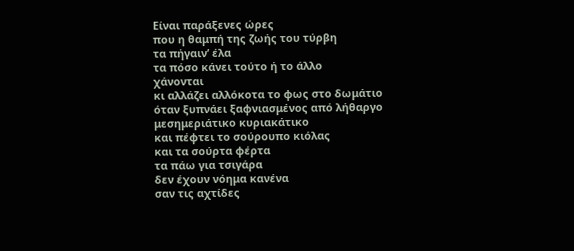Είναι παράξενες ώρες
που η θαμπή της ζωής του τύρβη
τα πήγαιν’ έλα
τα πόσο κάνει τούτο ή το άλλο
χάνονται
κι αλλάζει αλλόκοτα το φως στο δωμάτιο
όταν ξυπνάει ξαφνιασμένος από λήθαργο
μεσημεριάτικο κυριακάτικο
και πέφτει το σούρουπο κιόλας
και τα σούρτα φέρτα
τα πάω για τσιγάρα
δεν έχουν νόημα κανένα
σαν τις αχτίδες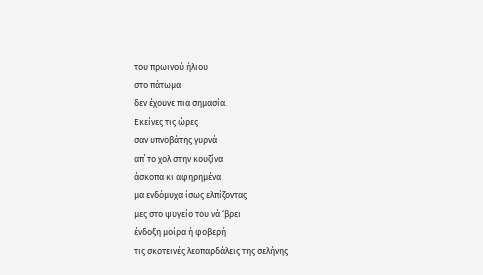του πρωινού ήλιου
στο πάτωμα
δεν έχουνε πια σημασία.
Εκείνες τις ώρες
σαν υπνοβάτης γυρνά
απ΄ το χολ στην κουζίνα
άσκοπα κι αφηρημένα
μα ενδόμυχα ίσως ελπίζοντας
μες στο ψυγείο του νά ‘βρει
ένδοξη μοίρα ή φοβερή
τις σκοτεινές λεοπαρδάλεις της σελήνης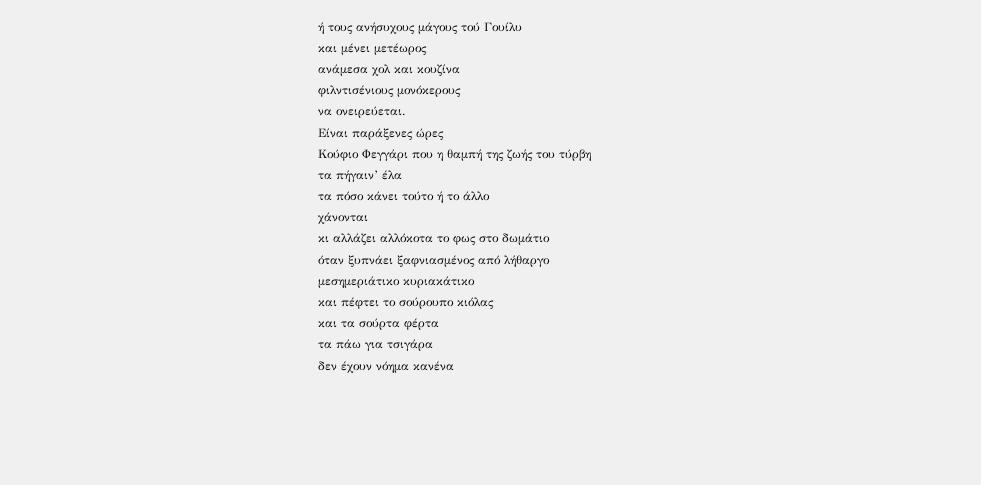ή τους ανήσυχους μάγους τού Γουίλυ
και μένει μετέωρος
ανάμεσα χολ και κουζίνα
φιλντισένιους μονόκερους
να ονειρεύεται.
Είναι παράξενες ώρες
Κούφιο Φεγγάρι που η θαμπή της ζωής του τύρβη
τα πήγαιν’ έλα
τα πόσο κάνει τούτο ή το άλλο
χάνονται
κι αλλάζει αλλόκοτα το φως στο δωμάτιο
όταν ξυπνάει ξαφνιασμένος από λήθαργο
μεσημεριάτικο κυριακάτικο
και πέφτει το σούρουπο κιόλας
και τα σούρτα φέρτα
τα πάω για τσιγάρα
δεν έχουν νόημα κανένα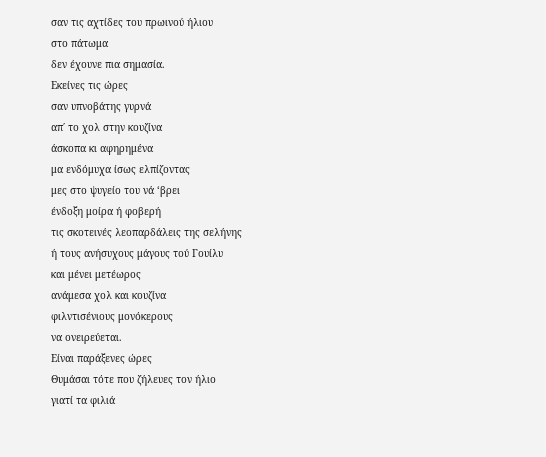σαν τις αχτίδες του πρωινού ήλιου
στο πάτωμα
δεν έχουνε πια σημασία.
Εκείνες τις ώρες
σαν υπνοβάτης γυρνά
απ΄ το χολ στην κουζίνα
άσκοπα κι αφηρημένα
μα ενδόμυχα ίσως ελπίζοντας
μες στο ψυγείο του νά ‘βρει
ένδοξη μοίρα ή φοβερή
τις σκοτεινές λεοπαρδάλεις της σελήνης
ή τους ανήσυχους μάγους τού Γουίλυ
και μένει μετέωρος
ανάμεσα χολ και κουζίνα
φιλντισένιους μονόκερους
να ονειρεύεται.
Είναι παράξενες ώρες
Θυμάσαι τότε που ζήλευες τον ήλιο
γιατί τα φιλιά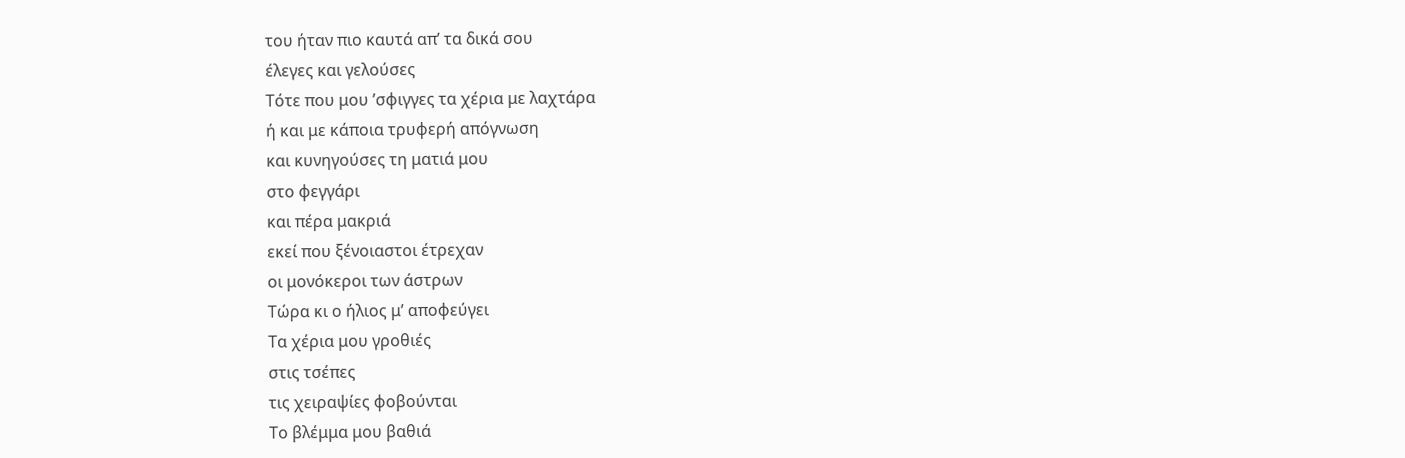του ήταν πιο καυτά απ’ τα δικά σου
έλεγες και γελούσες
Τότε που μου ’σφιγγες τα χέρια με λαχτάρα
ή και με κάποια τρυφερή απόγνωση
και κυνηγούσες τη ματιά μου
στο φεγγάρι
και πέρα μακριά
εκεί που ξένοιαστοι έτρεχαν
οι μονόκεροι των άστρων
Τώρα κι ο ήλιος μ’ αποφεύγει
Τα χέρια μου γροθιές
στις τσέπες
τις χειραψίες φοβούνται
Το βλέμμα μου βαθιά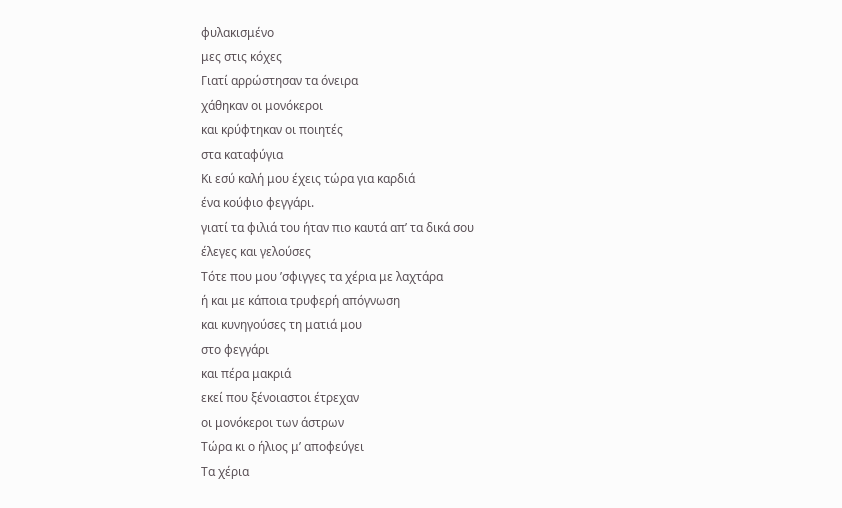φυλακισμένο
μες στις κόχες
Γιατί αρρώστησαν τα όνειρα
χάθηκαν οι μονόκεροι
και κρύφτηκαν οι ποιητές
στα καταφύγια
Κι εσύ καλή μου έχεις τώρα για καρδιά
ένα κούφιο φεγγάρι.
γιατί τα φιλιά του ήταν πιο καυτά απ’ τα δικά σου
έλεγες και γελούσες
Τότε που μου ’σφιγγες τα χέρια με λαχτάρα
ή και με κάποια τρυφερή απόγνωση
και κυνηγούσες τη ματιά μου
στο φεγγάρι
και πέρα μακριά
εκεί που ξένοιαστοι έτρεχαν
οι μονόκεροι των άστρων
Τώρα κι ο ήλιος μ’ αποφεύγει
Τα χέρια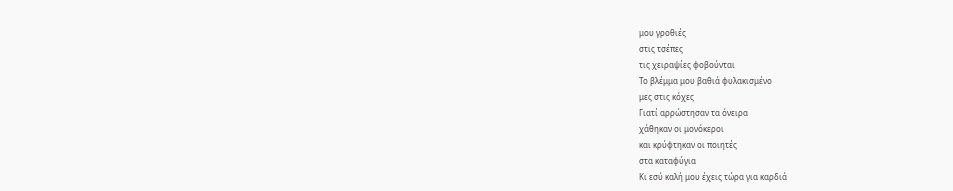μου γροθιές
στις τσέπες
τις χειραψίες φοβούνται
Το βλέμμα μου βαθιά φυλακισμένο
μες στις κόχες
Γιατί αρρώστησαν τα όνειρα
χάθηκαν οι μονόκεροι
και κρύφτηκαν οι ποιητές
στα καταφύγια
Κι εσύ καλή μου έχεις τώρα για καρδιά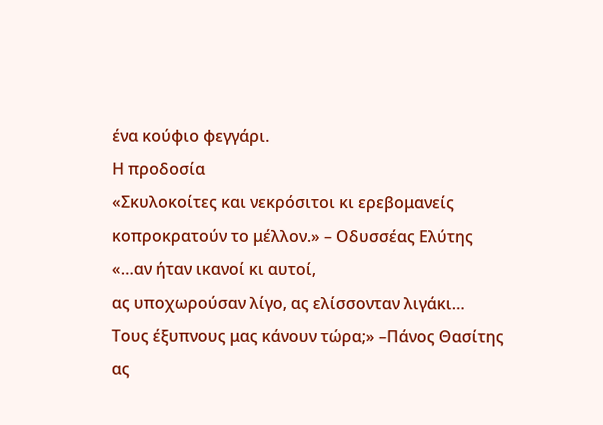ένα κούφιο φεγγάρι.
Η προδοσία
«Σκυλοκοίτες και νεκρόσιτοι κι ερεβομανείς κοπροκρατούν το μέλλον.» – Οδυσσέας Ελύτης
«…αν ήταν ικανοί κι αυτοί,
ας υποχωρούσαν λίγο, ας ελίσσονταν λιγάκι…
Τους έξυπνους μας κάνουν τώρα;» –Πάνος Θασίτης
ας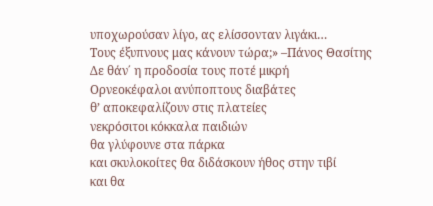υποχωρούσαν λίγο, ας ελίσσονταν λιγάκι…
Τους έξυπνους μας κάνουν τώρα;» –Πάνος Θασίτης
Δε θάν΄ η προδοσία τους ποτέ μικρή
Ορνεοκέφαλοι ανύποπτους διαβάτες
θ’ αποκεφαλίζουν στις πλατείες
νεκρόσιτοι κόκκαλα παιδιών
θα γλύφουνε στα πάρκα
και σκυλοκοίτες θα διδάσκουν ήθος στην τιβί
και θα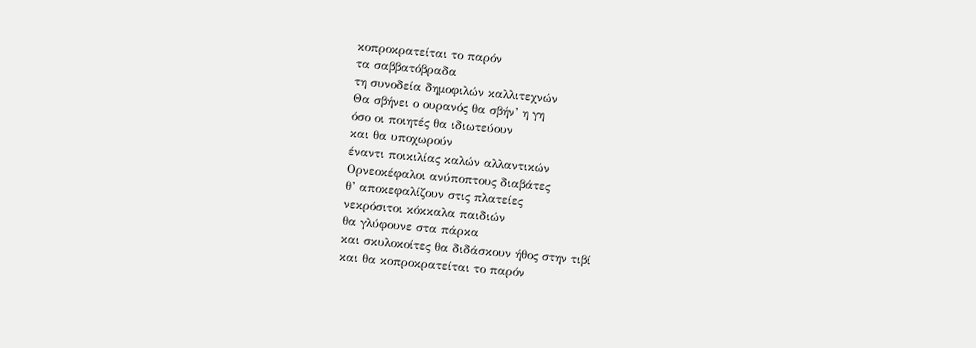κοπροκρατείται το παρόν
τα σαββατόβραδα
τη συνοδεία δημοφιλών καλλιτεχνών
Θα σβήνει ο ουρανός θα σβήν’ η γη
όσο οι ποιητές θα ιδιωτεύουν
και θα υποχωρούν
έναντι ποικιλίας καλών αλλαντικών
Ορνεοκέφαλοι ανύποπτους διαβάτες
θ’ αποκεφαλίζουν στις πλατείες
νεκρόσιτοι κόκκαλα παιδιών
θα γλύφουνε στα πάρκα
και σκυλοκοίτες θα διδάσκουν ήθος στην τιβί
και θα κοπροκρατείται το παρόν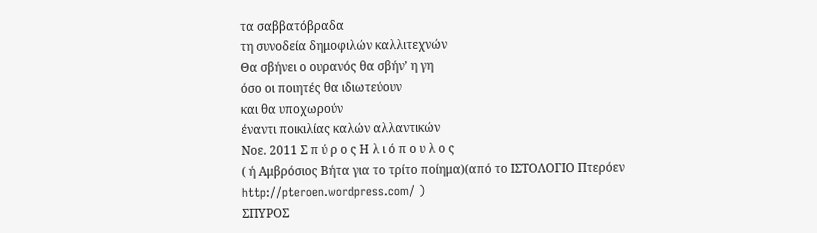τα σαββατόβραδα
τη συνοδεία δημοφιλών καλλιτεχνών
Θα σβήνει ο ουρανός θα σβήν’ η γη
όσο οι ποιητές θα ιδιωτεύουν
και θα υποχωρούν
έναντι ποικιλίας καλών αλλαντικών
Νοε. 2011 Σ π ύ ρ ο ς Η λ ι ό π ο υ λ ο ς
( ή Αμβρόσιος Βήτα για το τρίτο ποίημα)(από το ΙΣΤΟΛΟΓΙΟ Πτερόεν http://pteroen.wordpress.com/ )
ΣΠΥΡΟΣ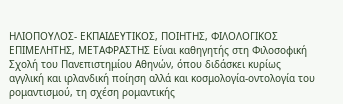ΗΛΙΟΠΟΥΛΟΣ- ΕΚΠΑΙΔΕΥΤΙΚΟΣ, ΠΟΙΗΤΗΣ, ΦΙΛΟΛΟΓΙΚΟΣ ΕΠΙΜΕΛΗΤΗΣ, ΜΕΤΑΦΡΑΣΤΗΣ Είναι καθηγητής στη Φιλοσοφική Σχολή του Πανεπιστημίου Αθηνών, όπου διδάσκει κυρίως αγγλική και ιρλανδική ποίηση αλλά και κοσμολογία-οντολογία του ρομαντισμού, τη σχέση ρομαντικής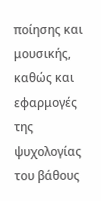ποίησης και μουσικής, καθώς και εφαρμογές της ψυχολογίας του βάθους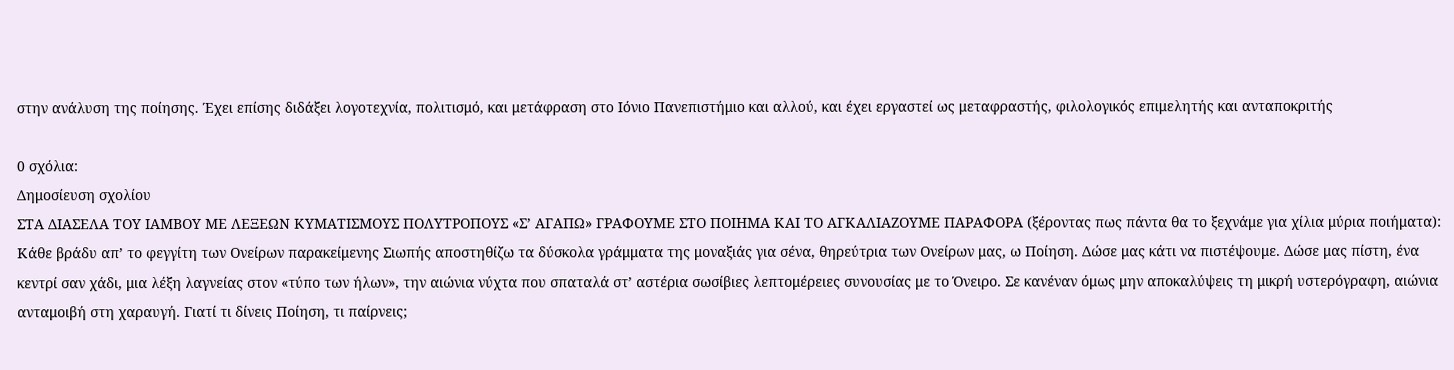στην ανάλυση της ποίησης. Έχει επίσης διδάξει λογοτεχνία, πολιτισμό, και μετάφραση στο Ιόνιο Πανεπιστήμιο και αλλού, και έχει εργαστεί ως μεταφραστής, φιλολογικός επιμελητής και ανταποκριτής

0 σχόλια:
Δημοσίευση σχολίου
ΣΤΑ ΔΙΑΣΕΛΑ ΤΟΥ ΙΑΜΒΟΥ ΜΕ ΛΕΞΕΩΝ ΚΥΜΑΤΙΣΜΟΥΣ ΠΟΛΥΤΡΟΠΟΥΣ «Σ’ ΑΓΑΠΩ» ΓΡΑΦΟΥΜΕ ΣΤΟ ΠΟΙΗΜΑ ΚΑΙ ΤΟ ΑΓΚΑΛΙΑΖΟΥΜΕ ΠΑΡΑΦΟΡΑ (ξέροντας πως πάντα θα το ξεχνάμε για χίλια μύρια ποιήματα): Κάθε βράδυ απ’ το φεγγίτη των Ονείρων παρακείμενης Σιωπής αποστηθίζω τα δύσκολα γράμματα της μοναξιάς για σένα, θηρεύτρια των Ονείρων μας, ω Ποίηση. Δώσε μας κάτι να πιστέψουμε. Δώσε μας πίστη, ένα κεντρί σαν χάδι, μια λέξη λαγνείας στον «τύπο των ήλων», την αιώνια νύχτα που σπαταλά στ’ αστέρια σωσίβιες λεπτομέρειες συνουσίας με το Όνειρο. Σε κανέναν όμως μην αποκαλύψεις τη μικρή υστερόγραφη, αιώνια ανταμοιβή στη χαραυγή. Γιατί τι δίνεις Ποίηση, τι παίρνεις;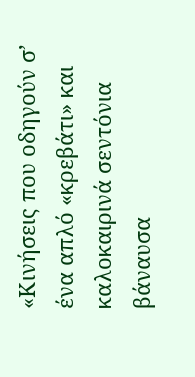«Κινήσεις που οδηγούν σ’ ένα απλό «κρεβάτι» και καλοκαιρινά σεντόνια βάναυσα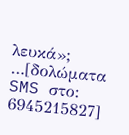λευκά»; …[δολώματα SMS στο: 6945215827]